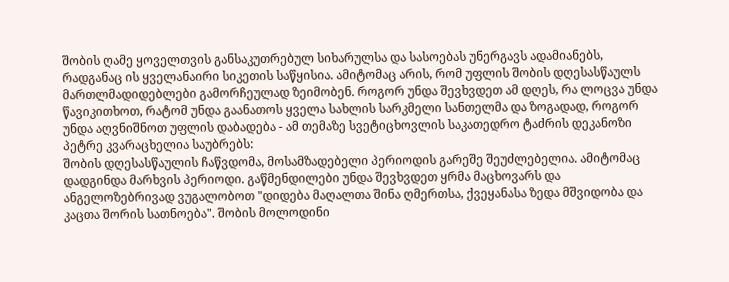შობის ღამე ყოველთვის განსაკუთრებულ სიხარულსა და სასოებას უნერგავს ადამიანებს, რადგანაც ის ყველანაირი სიკეთის საწყისია. ამიტომაც არის, რომ უფლის შობის დღესასწაულს მართლმადიდებლები გამორჩეულად ზეიმობენ. როგორ უნდა შევხვდეთ ამ დღეს, რა ლოცვა უნდა წავიკითხოთ, რატომ უნდა გაანათოს ყველა სახლის სარკმელი სანთელმა და ზოგადად, როგორ უნდა აღვნიშნოთ უფლის დაბადება - ამ თემაზე სვეტიცხოვლის საკათედრო ტაძრის დეკანოზი პეტრე კვარაცხელია საუბრებს:
შობის დღესასწაულის ჩაწვდომა, მოსამზადებელი პერიოდის გარეშე შეუძლებელია. ამიტომაც დადგინდა მარხვის პერიოდი. გაწმენდილები უნდა შევხვდეთ ყრმა მაცხოვარს და ანგელოზებრივად ვუგალობოთ "დიდება მაღალთა შინა ღმერთსა, ქვეყანასა ზედა მშვიდობა და კაცთა შორის სათნოება". შობის მოლოდინი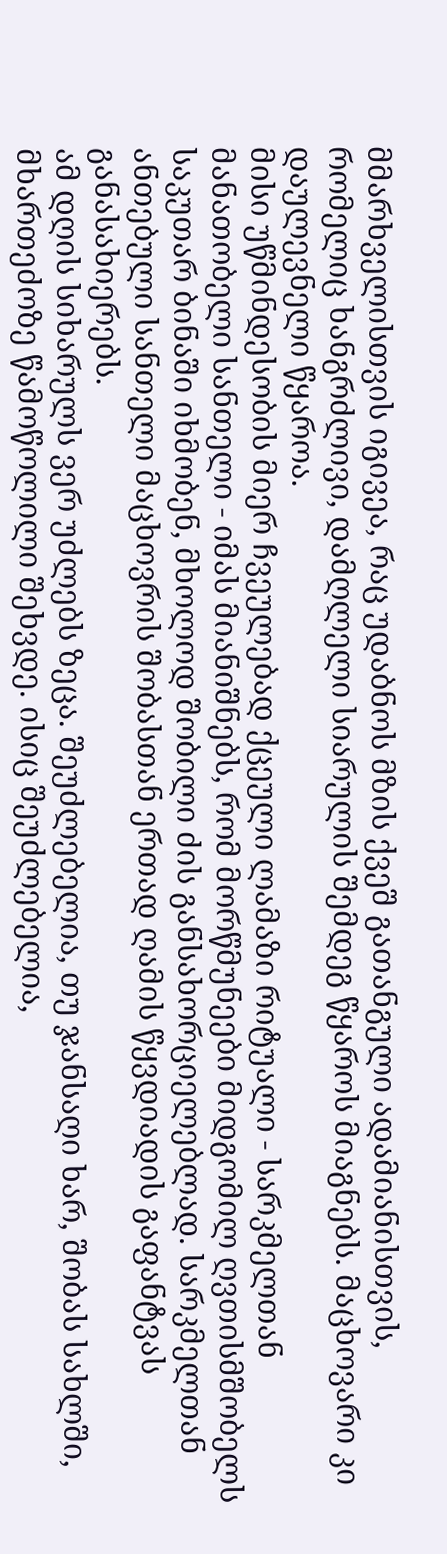მმარხველისთვის იგივეა, რაც უდაბნოს მზის ქვეშ გათანგული ადამიანისთვის, რომელიც ხანგრძლივი, დამღლელი სიარულის შემდეგ წყაროს მიაგნებს. მაცხოვარი კი დაულევნელი წყაროა.
მისი უწმინდესობის მიერ ჩვეულებად ქცეული ლამაზი რიტუალი - სარკმელთან მანათობელი სანთელი - იმას მიანიშნებს, რომ მორწმუნეები მიდგომილ ღვთისმშობელს საკუთარ ბინაში იხმობენ, მხოლოდ შობილი ძის განსახორციელებლად. სარკმელთან ანთებული სანთელი მაცხოვრის შობასთან ერთად ღამის წყვდიადის გაფანტვას განასახიერებს.
ამ დღის სიხარულს ვერ უძლებს ზეცა. შეუძლებელია, თუ ჯანსაღი ხარ, შობას სახლში, მხართეძოზე წამოწოლილი შეხვდე. ისიც შეუძლებელია,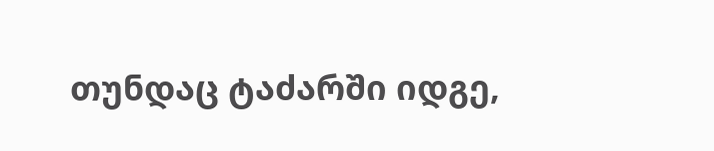თუნდაც ტაძარში იდგე,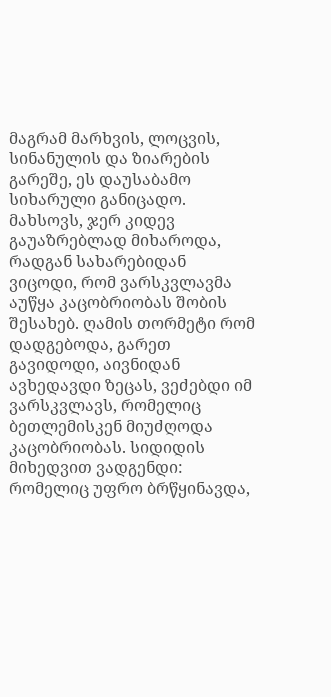მაგრამ მარხვის, ლოცვის, სინანულის და ზიარების გარეშე, ეს დაუსაბამო სიხარული განიცადო.
მახსოვს, ჯერ კიდევ გაუაზრებლად მიხაროდა, რადგან სახარებიდან ვიცოდი, რომ ვარსკვლავმა აუწყა კაცობრიობას შობის შესახებ. ღამის თორმეტი რომ დადგებოდა, გარეთ გავიდოდი, აივნიდან ავხედავდი ზეცას, ვეძებდი იმ ვარსკვლავს, რომელიც ბეთლემისკენ მიუძღოდა კაცობრიობას. სიდიდის მიხედვით ვადგენდი: რომელიც უფრო ბრწყინავდა,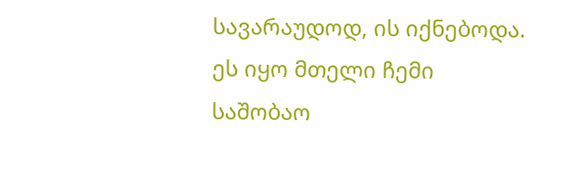სავარაუდოდ, ის იქნებოდა. ეს იყო მთელი ჩემი საშობაო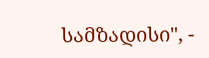სამზადისი", -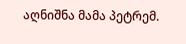აღნიშნა მამა პეტრემ.